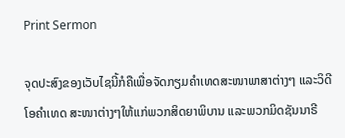Print Sermon

ຈຸດປະສົງຂອງເວັບໄຊນີ້ກໍຄືເພື່ອຈັດກຽມຄໍາເທດສະໜາພາສາຕ່າງໆ ແລະວິດີໂອຄໍາເທດ ສະໜາຕ່າງໆໃຫ້ແກ່ພວກສິດຍາພິບານ ແລະພວກມິດຊັນນາຣີ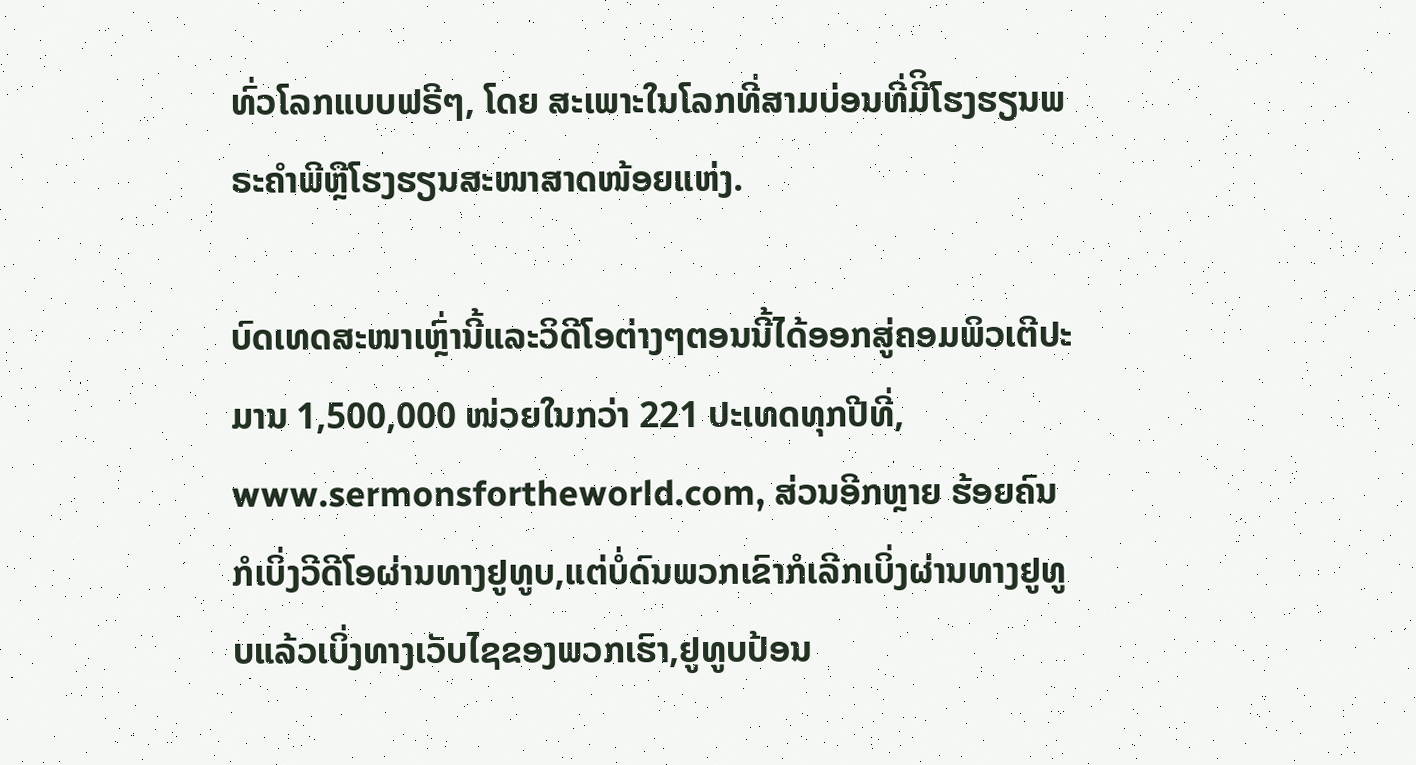ທົ່ວໂລກແບບຟຣີໆ, ໂດຍ ສະເພາະໃນໂລກທີ່ສາມບ່ອນທີ່ມີິໂຮງຮຽນພຣະຄໍາພີຫຼືໂຮງຮຽນສະໜາສາດໜ້ອຍແຫ່ງ.

ບົດເທດສະໜາເຫຼົ່ານີ້ແລະວິດີໂອຕ່າງໆຕອນນີ້ໄດ້ອອກສູ່ຄອມພິວເຕີປະມານ 1,500,000 ໜ່ວຍໃນກວ່າ 221 ປະເທດທຸກປີທີ່, www.sermonsfortheworld.com, ສ່ວນອີກຫຼາຍ ຮ້ອຍຄົນກໍເບິ່ງວີດີໂອຜ່ານທາງຢູທູບ,ແຕ່ບໍ່ດົນພວກເຂົາກໍເລີກເບິ່ງຜ່ານທາງຢູທູບແລ້ວເບິ່ງທາງເວັບໄຊຂອງພວກເຮົາ,ຢູທູບປ້ອນ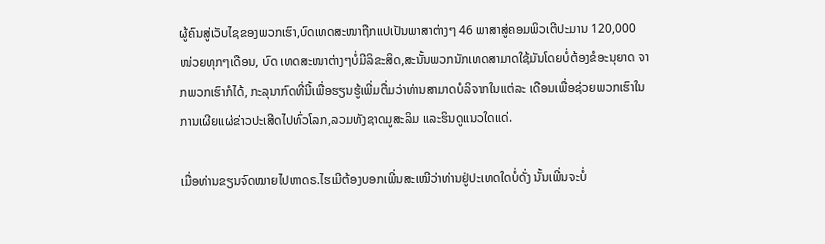ຜູ້ຄົນສູ່ເວັບໄຊຂອງພວກເຮົາ,ບົດເທດສະໜາຖືກແປເປັນພາສາຕ່າງໆ 46 ພາສາສູ່ຄອມພິວເຕີປະມານ 120,000 ໜ່ວຍທຸກໆເດືອນ, ບົດ ເທດສະໜາຕ່າງໆບໍ່ມີລິຂະສິດ,ສະນັ້ນພວກນັກເທດສາມາດໃຊ້ມັນໂດຍບໍ່ຕ້ອງຂໍອະນຸຍາດ ຈາກພວກເຮົາກໍໄດ້, ກະລຸນາກົດທີ່ນີ້ເພື່ອຮຽນຮູ້ເພີ່ມຕື່ມວ່າທ່ານສາມາດບໍລິຈາກໃນແຕ່ລະ ເດືອນເພື່ອຊ່ວຍພວກເຮົາໃນການເຜີຍແຜ່ຂ່າວປະເສີດໄປທົ່ວໂລກ,ລວມທັງຊາດມູສະລິມ ແລະຮິນດູແນວໃດແດ່.

ເມື່ອທ່ານຂຽນຈົດໝາຍໄປຫາດຣ.ໄຮເມີຕ້ອງບອກເພີ່ນສະເໝີວ່າທ່ານຢູ່ປະເທດໃດບໍ່ດັ່ງ ນັ້ນເພີ່ນຈະບໍ່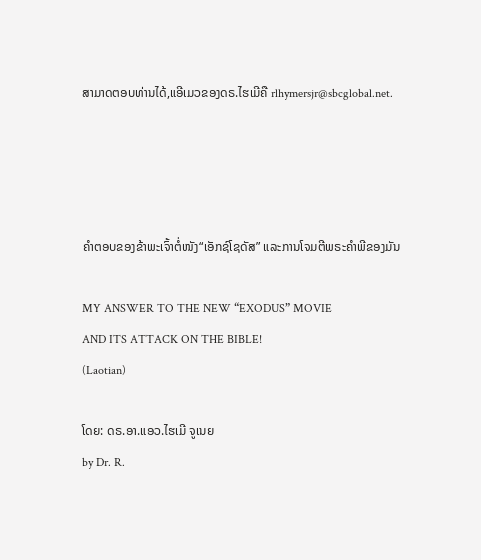ສາມາດຕອບທ່ານໄດ້,ແອີເມວຂອງດຣ.ໄຮເມີຄື rlhymersjr@sbcglobal.net.




ຄໍາຕອບຂອງຂ້າພະເຈົ້າຕໍ່ໜັງ“ເອັກຊ໌ໂຊດັສ” ແລະການໂຈມຕີພຣະຄໍາພີຂອງມັນ

MY ANSWER TO THE NEW “EXODUS” MOVIE
AND ITS ATTACK ON THE BIBLE!
(Laotian)

ໂດຍ: ດຣ.ອາ.ແອວ.ໄຮເມີ ຈູເນຍ
by Dr. R.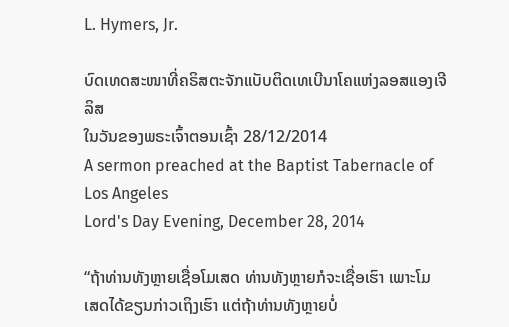L. Hymers, Jr.

ບົດເທດສະໜາທີ່ຄຣິສຕະຈັກແບັບຕິດເທເບີນາໂຄແຫ່ງລອສແອງເຈີລິສ
ໃນວັນຂອງພຣະເຈົ້າຕອນເຊົ້າ 28/12/2014
A sermon preached at the Baptist Tabernacle of Los Angeles
Lord's Day Evening, December 28, 2014

“ຖ້າທ່ານທັງຫຼາຍເຊື່ອໂມເສດ ທ່ານທັງຫຼາຍກໍຈະເຊື່ອເຮົາ ເພາະໂມ ເສດໄດ້ຂຽນກ່າວເຖິງເຮົາ ແຕ່ຖ້າທ່ານທັງຫຼາຍບໍ່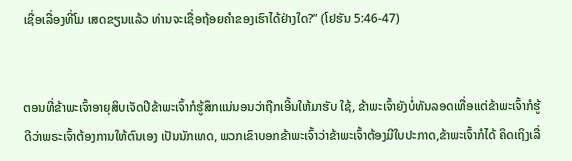ເຊື່ອເລື່ອງທີ່ໂມ ເສດຂຽນແລ້ວ ທ່ານຈະເຊື່ອຖ້ອຍຄໍາຂອງເຮົາໄດ້ຢ່າງໃດ?” (ໂຢຮັນ 5:46-47)


ຕອນທີ່ຂ້າພະເຈົ້າອາຍຸສິບເຈັດປີຂ້າພະເຈົ້າກໍຮູ້ສຶກແນ່ນອນວ່າຖືກເອີ້ນໃຫ້ມາຮັບ ໃຊ້, ຂ້າພະເຈົ້າຍັງບໍ່ທັນລອດເທື່ອແຕ່ຂ້າພະເຈົ້າກໍຮູ້ດີວ່າພຣະເຈົ້າຕ້ອງການໃຫ້ຕົນເອງ ເປັນນັກເທດ, ພວກເຂົາບອກຂ້າພະເຈົ້າວ່າຂ້າພະເຈົ້າຕ້ອງມີໃບປະກາດ,ຂ້າພະເຈົ້າກໍໄດ້ ຄິດເຖິງເລື່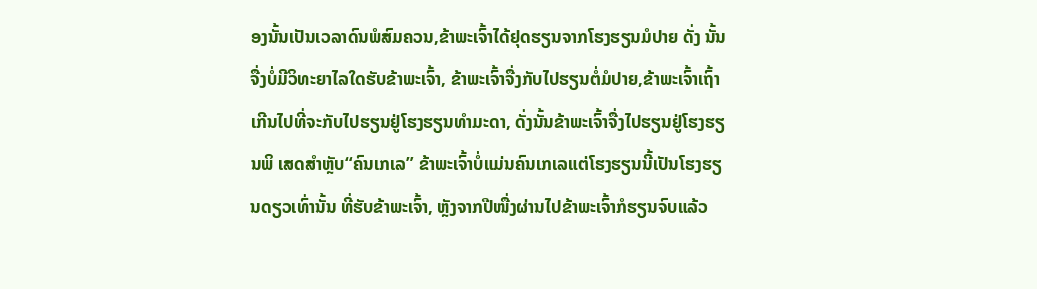ອງນັ້ນເປັນເວລາດົນພໍສົມຄວນ,ຂ້າພະເຈົ້າໄດ້ຢຸດຮຽນຈາກໂຮງຮຽນມໍປາຍ ດັ່ງ ນັ້ນຈື່ງບໍ່ມີວິທະຍາໄລໃດຮັບຂ້າພະເຈົ້າ, ຂ້າພະເຈົ້າຈື່ງກັບໄປຮຽນຕໍ່ມໍປາຍ,ຂ້າພະເຈົ້າເຖົ້າ ເກີນໄປທີ່ຈະກັບໄປຮຽນຢູ່ໂຮງຮຽນທໍາມະດາ, ດັ່ງນັ້ນຂ້າພະເຈົ້າຈື່ງໄປຮຽນຢູ່ໂຮງຮຽນພິ ເສດສໍາຫຼັບ“ຄົນເກເລ” ຂ້າພະເຈົ້າບໍ່ແມ່ນຄົນເກເລແຕ່ໂຮງຮຽນນີ້ເປັນໂຮງຮຽນດຽວເທົ່ານັ້ນ ທີ່ຮັບຂ້າພະເຈົ້າ, ຫຼັງຈາກປີໜື່ງຜ່ານໄປຂ້າພະເຈົ້າກໍຮຽນຈົບແລ້ວ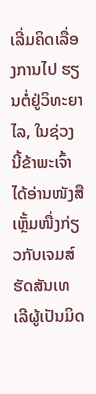ເລີ່ມຄິດເລື່ອງການໄປ ຮຽນຕໍ່ຢູ່ວິທະຍາໄລ, ໃນຊ່ວງນີ້ຂ້າພະເຈົ້າໄດ້ອ່ານໜັງສືເຫຼັ້ມໜື່ງກ່ຽວກັບເຈມສ໌ຮັດສັນເທ ເລີຜູ້ເປັນມິດ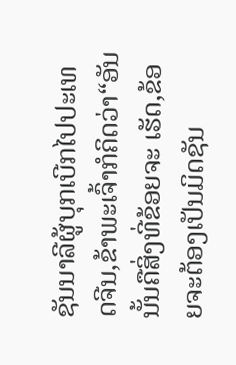ຊັນນາລີຜູ້ບຸກເບີກໄປປະເທດຈີນ,ຂ້າພະເຈົ້າກໍຄິດວ່າ“ອັນນັ້ນຄືສິ່ງທີ່ຂ້ອຍຈະ ເຮັດ,ຂ້ອຍຈະຕ້ອງເປັນມິດຊັນ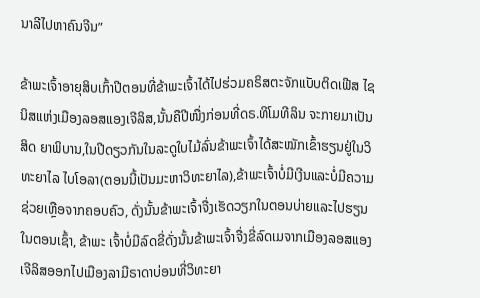ນາລີໄປຫາຄົນຈີນ”

ຂ້າພະເຈົ້າອາຍຸສິບເກົ້າປີຕອນທີ່ຂ້າພະເຈົ້າໄດ້ໄປຮ່ວມຄຣິສຕະຈັກແບັບຕິດເຟີສ ໄຊນິສແຫ່ງເມືອງລອສແອງເຈີລິສ,ນັ້ນຄືປີໜື່ງກ່ອນທີ່ດຣ.ທິໂມທີລິນ ຈະກາຍມາເປັນສິດ ຍາພິບານ,ໃນປີດຽວກັນໃນລະດູໃບໄມ້ລົ່ນຂ້າພະເຈົ້າໄດ້ສະໝັກເຂົ້າຮຽນຢູ່ໃນວິທະຍາໄລ ໄບໂອລາ(ຕອນນີ້ເປັນມະຫາວິທະຍາໄລ),ຂ້າພະເຈົ້າບໍ່ມີເງີນແລະບໍ່ມີຄວາມຊ່ວຍເຫຼືອຈາກຄອບຄົວ, ດັ່ງນັ້ນຂ້າພະເຈົ້າຈື່ງເຮັດວຽກໃນຕອນບ່າຍແລະໄປຮຽນໃນຕອນເຊົ້າ, ຂ້າພະ ເຈົ້າບໍ່ມີລົດຂີ່ດັ່ງນັ້ນຂ້າພະເຈົ້າຈື່ງຂີ່ລົດເມຈາກເມືອງລອສແອງເຈີລິສອອກໄປເມືອງລາມີຣາດາບ່ອນທີ່ວິທະຍາ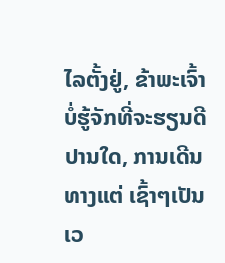ໄລຕັ້ງຢູ່, ຂ້າພະເຈົ້າບໍ່ຮູ້ຈັກທີ່ຈະຮຽນດີປານໃດ, ການເດີນທາງແຕ່ ເຊົ້າໆເປັນເວ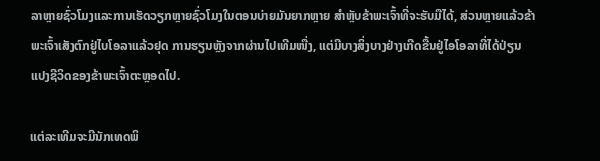ລາຫຼາຍຊົ່ວໂມງແລະການເຮັດວຽກຫຼາຍຊົ່ວໂມງໃນຕອນບ່າຍມັນຍາກຫຼາຍ ສໍາຫຼັບຂ້າພະເຈົ້າທີ່ຈະຮັບມືໄດ້, ສ່ວນຫຼາຍແລ້ວຂ້າພະເຈົ້າເສັງຕົກຢູ່ໄບໂອລາແລ້ວຢຸດ ການຮຽນຫຼັງຈາກຜ່ານໄປເທີມໜື່ງ, ແຕ່ມີບາງສິ່ງບາງຢ່າງເກີດຂື້ນຢູ່ໄອໂອລາທີ່ໄດ້ປ່ຽນ ແປງຊີວິດຂອງຂ້າພະເຈົ້າຕະຫຼອດໄປ.

ແຕ່ລະເທີມຈະມີນັກເທດພິ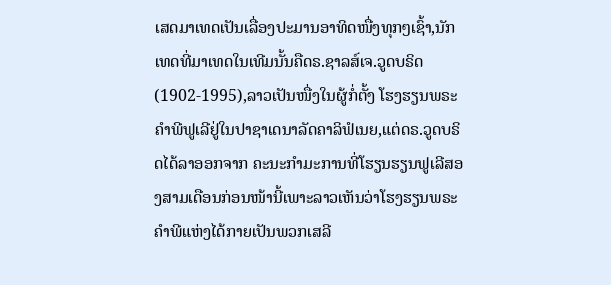ເສດມາເທດເປັນເລື່ອງປະມານອາທິດໜື່ງທຸກໆເຊົ້າ,ນັກເທດທີ່ມາເທດໃນເທີມນັ້ນຄືດຣ.ຊາລສ໌ເຈ.ວູດບຣິດ (1902-1995),ລາວເປັນໜື່ງໃນຜູ້ກໍ່ຕັ້ງ ໂຮງຮຽນພຣະຄໍາພີຟູເລີຢູ່ໃນປາຊາເດນາລັດຄາລິຟໍເນຍ,ແຕ່ດຣ.ວູດບຣິດໄດ້ລາອອກຈາກ ຄະນະກໍາມະການທີ່ໂຮຽນຮຽນຟູເລີສອງສາມເດືອນກ່ອນໜ້ານີ້ເພາະລາວເຫັນວ່າໂຮງຮຽນພຣະຄໍາພີແຫ່ງໄດ້ກາຍເປັນພວກເສລີ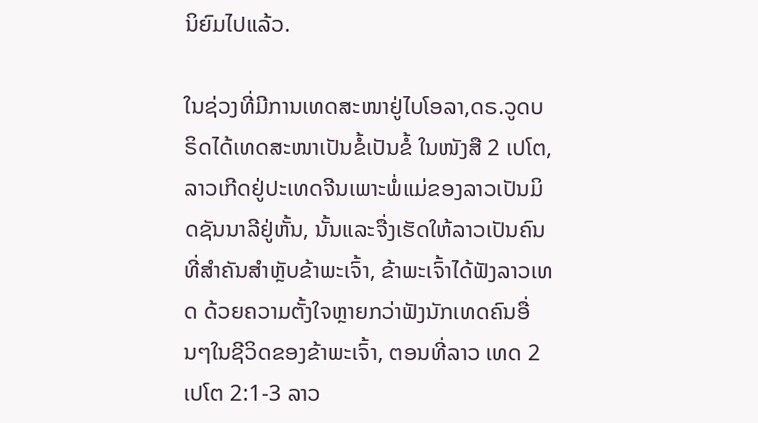ນິຍົມໄປແລ້ວ.

ໃນຊ່ວງທີ່ມີການເທດສະໜາຢູ່ໄບໂອລາ,ດຣ.ວູດບຣິດໄດ້ເທດສະໜາເປັນຂໍ້ເປັນຂໍ້ ໃນໜັງສື 2 ເປໂຕ, ລາວເກີດຢູ່ປະເທດຈີນເພາະພໍ່ແມ່ຂອງລາວເປັນມິດຊັນນາລີຢູ່ຫັ້ນ, ນັ້ນແລະຈື່ງເຮັດໃຫ້ລາວເປັນຄົນທີ່ສໍາຄັນສໍາຫຼັບຂ້າພະເຈົ້າ, ຂ້າພະເຈົ້າໄດ້ຟັງລາວເທດ ດ້ວຍຄວາມຕັ້ງໃຈຫຼາຍກວ່າຟັງນັກເທດຄົນອື່ນໆໃນຊີວິດຂອງຂ້າພະເຈົ້າ, ຕອນທີ່ລາວ ເທດ 2 ເປໂຕ 2:1-3 ລາວ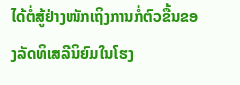ໄດ້ຕໍ່ສູ້ຢ່າງໜັກເຖິງການກໍ່ຕົວຂື້ນຂອງລັດທິເສລີນິຍົມໃນໂຮງ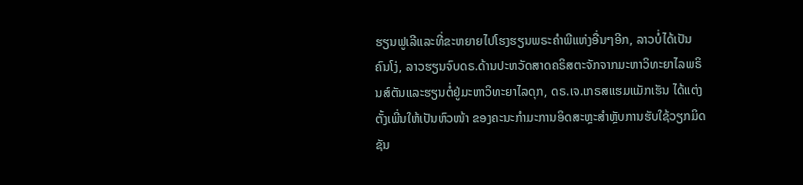ຮຽນຟູເລີແລະທີ່ຂະຫຍາຍໄປໂຮງຮຽນພຣະຄໍາພີແຫ່ງອື່ນໆອີກ, ລາວບໍ່ໄດ້ເປັນຄົນໂງ່, ລາວຮຽນຈົບດຣ.ດ້ານປະຫວັດສາດຄຣິສຕະຈັກຈາກມະຫາວິທະຍາໄລພຣິນສ໌ຕັນແລະຮຽນຕໍ່ຢູ່ມະຫາວິທະຍາໄລດຸກ, ດຣ.ເຈ.ເກຣສແຮມແມັກເຮັນ ໄດ້ແຕ່ງຕັ້ງເພີ່ນໃຫ້ເປັນຫົວໜ້າ ຂອງຄະນະກໍາມະການອິດສະຫຼະສໍາຫຼັບການຮັບໃຊ້ວຽກມິດຊັນ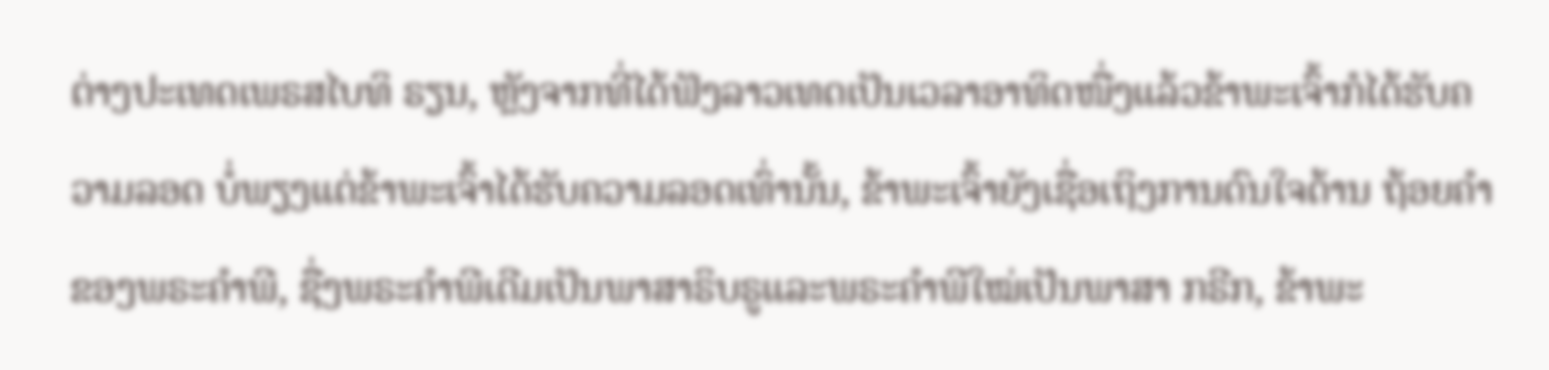ຕ່າງປະເທດເພຣສໄບທິ ຣຽນ, ຫຼັງຈາກທີ່ໄດ້ຟັງລາວເທດເປັນເວລາອາທິດໜື່ງແລ້ວຂ້າພະເຈົ້າກໍໄດ້ຮັບຄວາມລອດ ບໍ່ພຽງແຕ່ຂ້າພະເຈົ້າໄດ້ຮັບຄວາມລອດເທົ່ານັ້ນ, ຂ້າພະເຈົ້າຍັງເຊື່ອເຖິງການດົນໃຈດ້ານ ຖ້ອຍຄໍາຂອງພຣະຄໍາພີ, ຊື່ງພຣະຄໍາພີເດີມເປັນພາສາຣິບຣູແລະພຣະຄໍາພີໃໝ່ເປັນພາສາ ກຣີກ, ຂ້າພະ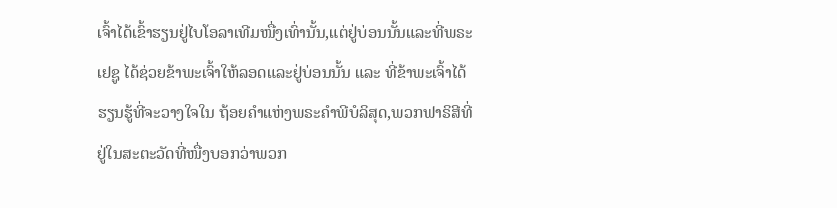ເຈົ້າໄດ້ເຂົ້າຮຽນຢູ່ໄບໂອລາເທີມໜື່ງເທົ່ານັ້ນ,ແຕ່ຢູ່ບ່ອນນັ້ນແລະທີ່ພຣະເຢຊູ ໄດ້ຊ່ວຍຂ້າພະເຈົ້າໃຫ້ລອດແລະຢູ່ບ່ອນນັ້ນ ແລະ ທີ່ຂ້າພະເຈົ້າໄດ້ຮຽນຮູ້ທີ່ຈະວາງໃຈໃນ ຖ້ອຍຄໍາແຫ່ງພຣະຄໍາພີບໍລິສຸດ,ພວກຟາຣິສີທີ່ຢູ່ໃນສະຕະວັດທີ່ໜື່ງບອກວ່າພວກ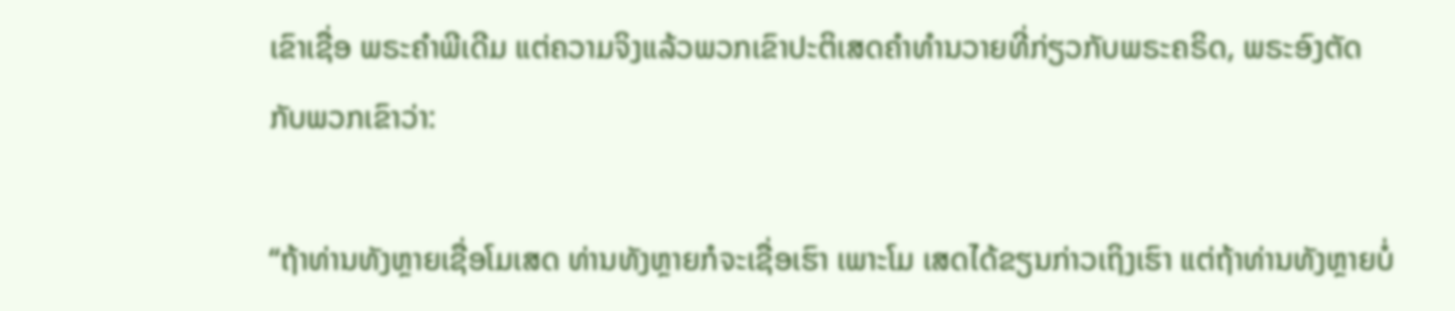ເຂົາເຊື່ອ ພຣະຄໍາພີເດີມ ແຕ່ຄວາມຈິງແລ້ວພວກເຂົາປະຕິເສດຄໍາທໍານວາຍທີ່ກ່ຽວກັບພຣະຄຣິດ, ພຣະອົງຕັດກັບພວກເຂົາວ່າ:

“ຖ້າທ່ານທັງຫຼາຍເຊື່ອໂມເສດ ທ່ານທັງຫຼາຍກໍຈະເຊື່ອເຮົາ ເພາະໂມ ເສດໄດ້ຂຽນກ່າວເຖິງເຮົາ ແຕ່ຖ້າທ່ານທັງຫຼາຍບໍ່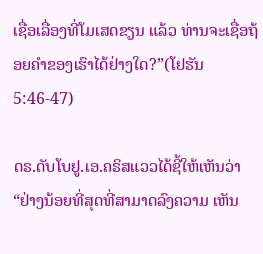ເຊື່ອເລື່ອງທີ່ໂມເສດຂຽນ ແລ້ວ ທ່ານຈະເຊື່ອຖ້ອຍຄໍາຂອງເຮົາໄດ້ຢ່າງໃດ?”(ໂຢຮັນ 5:46-47)

ດຣ.ດັບໂບຢູ.ເອ.ຄຣິສແວວໄດ້ຊີ້ໃຫ້ເຫັນວ່າ “ຢ່າງນ້ອຍທີ່ສຸດທີ່ສາມາດລົງຄວາມ ເຫັນ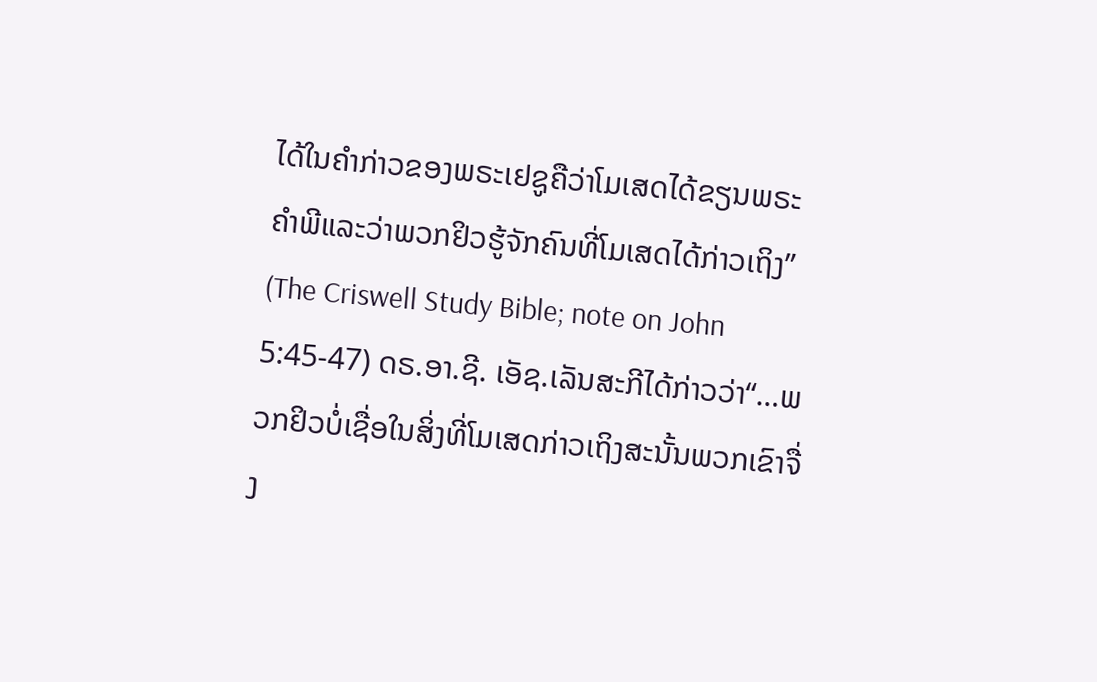ໄດ້ໃນຄໍາກ່າວຂອງພຣະເຢຊູຄືວ່າໂມເສດໄດ້ຂຽນພຣະຄໍາພີແລະວ່າພວກຢິວຮູ້ຈັກຄົນທີ່ໂມເສດໄດ້ກ່າວເຖິງ” (The Criswell Study Bible; note on John 5:45-47) ດຣ.ອາ.ຊີ. ເອັຊ.ເລັນສະກີໄດ້ກ່າວວ່າ“…ພວກຢິວບໍ່ເຊື່ອໃນສິ່ງທີ່ໂມເສດກ່າວເຖິງສະນັ້ນພວກເຂົາຈື່ງ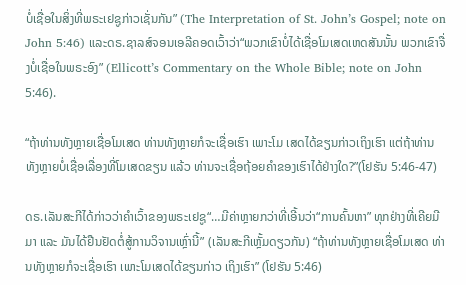ບໍ່ເຊື່ອໃນສິ່ງທີ່ພຣະເຢຊູກ່າວເຊັ່ນກັນ” (The Interpretation of St. John’s Gospel; note on John 5:46) ແລະດຣ.ຊາລສ໌ຈອນເອລີຄອດເວົ້າວ່າ“ພວກເຂົາບໍ່ໄດ້ເຊື່ອໂມເສດເຫດສັນນັ້ນ ພວກເຂົາຈື່ງບໍ່ເຊື່ອໃນພຣະອົງ” (Ellicott’s Commentary on the Whole Bible; note on John 5:46).

“ຖ້າທ່ານທັງຫຼາຍເຊື່ອໂມເສດ ທ່ານທັງຫຼາຍກໍຈະເຊື່ອເຮົາ ເພາະໂມ ເສດໄດ້ຂຽນກ່າວເຖິງເຮົາ ແຕ່ຖ້າທ່ານທັງຫຼາຍບໍ່ເຊື່ອເລື່ອງທີ່ໂມເສດຂຽນ ແລ້ວ ທ່ານຈະເຊື່ອຖ້ອຍຄໍາຂອງເຮົາໄດ້ຢ່າງໃດ?”(ໂຢຮັນ 5:46-47)

ດຣ.ເລັນສະກີໄດ້ກ່າວວ່າຄໍາເວົ້າຂອງພຣະເຢຊູ“…ມີຄ່າຫຼາຍກວ່າທີ່ເອີ້ນວ່າ“ການຄົ້ນຫາ” ທຸກຢ່າງທີ່ເຄີຍມີມາ ແລະ ມັນໄດ້ຢືນຢັດຕໍ່ສູ້ການວິຈານເຫຼົ່ານີ້” (ເລັນສະກີເຫຼັ້ມດຽວກັນ) “ຖ້າທ່ານທັງຫຼາຍເຊື່ອໂມເສດ ທ່ານທັງຫຼາຍກໍຈະເຊື່ອເຮົາ ເພາະໂມເສດໄດ້ຂຽນກ່າວ ເຖິງເຮົາ” (ໂຢຮັນ 5:46)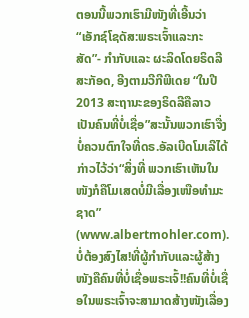ຕອນນີ້ພວກເຮົາມີໜັງທີ່ເອີ້ນວ່າ“ເອັກຊ໌ໂຊດັສ:ພຣະເຈົ້າແລະກະສັດ”- ກໍາກັບແລະ ຜະລິດໂດຍຣິດລີສະກັອດ, ອີງຕາມວີກີພີເດຍ “ໃນປີ 2013 ສະຖານະຂອງຣິດລີຄືລາວ ເປັນຄົນທີ່ບໍ່ເຊື່ອ”ສະນັ້ນພວກເຮົາຈື່ງບໍ່ຄວນຕົກໃຈທີ່ດຣ.ອັລເບີດໂມເລີໄດ້ກ່າວໄວ້ວ່າ“ສິ່ງທີ່ ພວກເຮົາເຫັນໃນໜັງກໍຄືໂມເສດບໍ່ມີເລື່ອງເໜືອທໍາມະຊາດ” (www.albertmohler.com). ບໍ່ຕ້ອງສົງໄສ!ທີ່ຜູ້ກໍາກັບແລະຜູ້ສ້າງໜັງຄືຄົນທີ່ບໍ່ເຊື່ອພຣະເຈົ້!!ຄົນທີ່ບໍ່ເຊື່ອໃນພຣະເຈົ້າຈະສາມາດສ້າງໜັງເລື່ອງ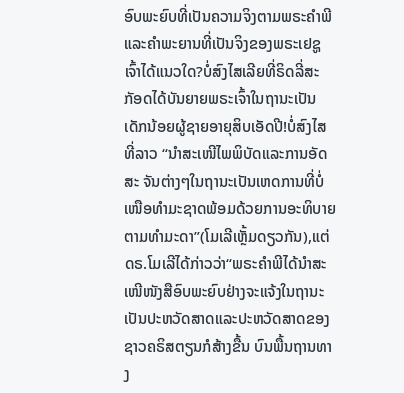ອົບພະຍົບທີ່ເປັນຄວາມຈິງຕາມພຣະຄໍາພີແລະຄໍາພະຍານທີ່ເປັນຈິງຂອງພຣະເຢຊູເຈົ້າໄດ້ແນວໃດ?ບໍ່ສົງໄສເລີຍທີ່ຣິດລີ່ສະກັອດໄດ້ບັນຍາຍພຣະເຈົ້າໃນຖານະເປັນເດັກນ້ອຍຜູ້ຊາຍອາຍຸສິບເອັດປີ!ບໍ່ສົງໄສທີ່ລາວ “ນໍາສະເໜີໄພພິບັດແລະການອັດສະ ຈັນຕ່າງໆໃນຖານະເປັນເຫດການທີ່ບໍ່ເໜືອທໍາມະຊາດພ້ອມດ້ວຍການອະທິບາຍຕາມທໍາມະດາ”(ໂມເລີເຫຼັ້ມດຽວກັນ),ແຕ່ດຣ.ໂມເລີໄດ້ກ່າວວ່າ“ພຣະຄໍາພີໄດ້ນໍາສະເໜີໜັງສືອົບພະຍົບຢ່າງຈະແຈ້ງໃນຖານະເປັນປະຫວັດສາດແລະປະຫວັດສາດຂອງຊາວຄຣິສຕຽນກໍສ້າງຂື້ນ ບົນພື້ນຖານທາງ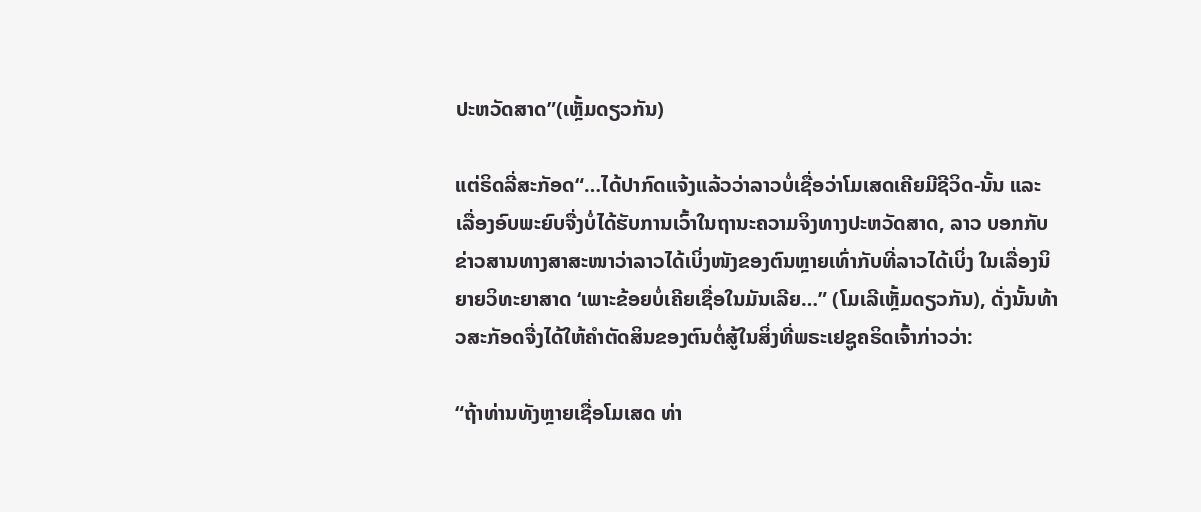ປະຫວັດສາດ”(ເຫຼັ້ມດຽວກັນ)

ແຕ່ຣິດລີ່ສະກັອດ“…ໄດ້ປາກົດແຈ້ງແລ້ວວ່າລາວບໍ່ເຊື່ອວ່າໂມເສດເຄີຍມີຊີວິດ-ນັ້ນ ແລະເລື່ອງອົບພະຍົບຈື່ງບໍ່ໄດ້ຮັບການເວົ້າໃນຖານະຄວາມຈິງທາງປະຫວັດສາດ, ລາວ ບອກກັບຂ່າວສານທາງສາສະໜາວ່າລາວໄດ້ເບິ່ງໜັງຂອງຕົນຫຼາຍເທົ່າກັບທີ່ລາວໄດ້ເບິ່ງ ໃນເລື່ອງນິຍາຍວິທະຍາສາດ ‘ເພາະຂ້ອຍບໍ່ເຄີຍເຊື່ອໃນມັນເລີຍ…” (ໂມເລີເຫຼັ້ມດຽວກັນ), ດັ່ງນັ້ນທ້າວສະກັອດຈື່ງໄດ້ໃຫ້ຄໍາຕັດສິນຂອງຕົນຕໍ່ສູ້ໃນສິ່ງທີ່ພຣະເຢຊູຄຣິດເຈົ້າກ່າວວ່າ:

“ຖ້າທ່ານທັງຫຼາຍເຊື່ອໂມເສດ ທ່າ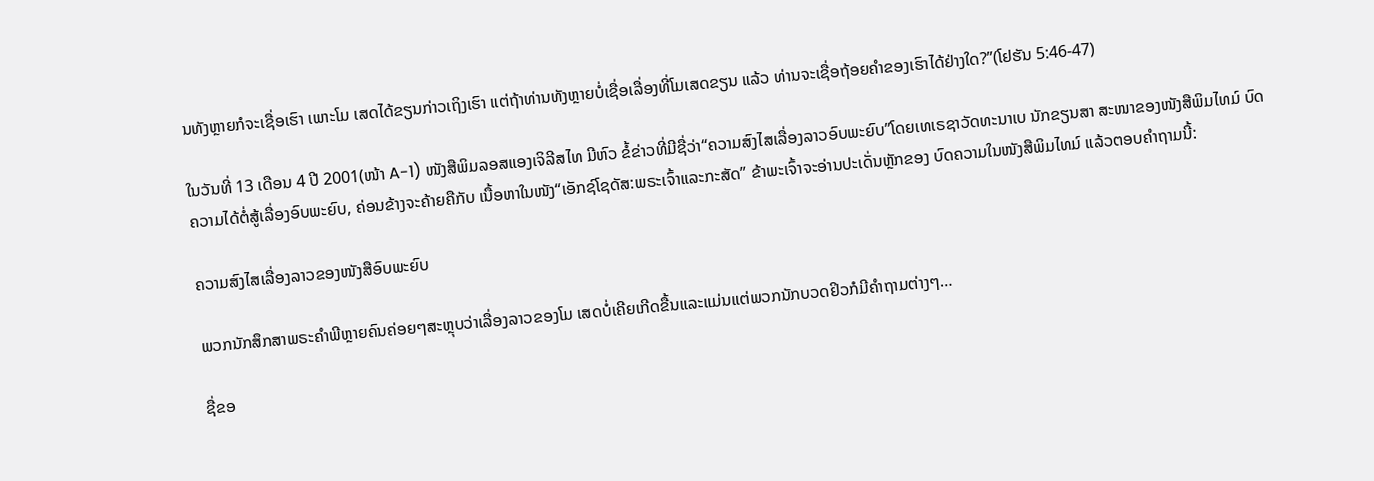ນທັງຫຼາຍກໍຈະເຊື່ອເຮົາ ເພາະໂມ ເສດໄດ້ຂຽນກ່າວເຖິງເຮົາ ແຕ່ຖ້າທ່ານທັງຫຼາຍບໍ່ເຊື່ອເລື່ອງທີ່ໂມເສດຂຽນ ແລ້ວ ທ່ານຈະເຊື່ອຖ້ອຍຄໍາຂອງເຮົາໄດ້ຢ່າງໃດ?”(ໂຢຮັນ 5:46-47)

ໃນວັນທີ່ 13 ເດືອນ 4 ປີ 2001(ໜ້າ A-1) ໜັງສືພິມລອສແອງເຈິລີສໄທ ມີຫົວ ຂໍ້ຂ່າວທີ່ມີຊື່ວ່າ“ຄວາມສົງໄສເລື່ອງລາວອົບພະຍົບ”ໂດຍເທເຣຊາວັດທະນາເບ ນັກຂຽນສາ ສະໜາຂອງໜັງສືພິມໄທມ໌ ບົດຄວາມໄດ້ຕໍ່ສູ້ເລື່ອງອົບພະຍົບ, ຄ່ອນຂ້າງຈະຄ້າຍຄືກັບ ເນື້ອຫາໃນໜັງ“ເອັກຊ໌ໂຊດັສ:ພຣະເຈົ້າແລະກະສັດ” ຂ້າພະເຈົ້າຈະອ່ານປະເດັ່ນຫຼັກຂອງ ບົດຄວາມໃນໜັງສືພິມໄທມ໌ ແລ້ວຕອບຄໍາຖາມນີ້:

ຄວາມສົງໄສເລື່ອງລາວຂອງໜັງສືອົບພະຍົບ

ພວກນັກສຶກສາພຣະຄໍາພີຫຼາຍຄົນຄ່ອຍໆສະຫຼຸບວ່າເລື່ອງລາວຂອງໂມ ເສດບໍ່ເຄີຍເກີດຂື້ນແລະແມ່ນແຕ່ພວກນັກບວດຢິວກໍມີຄໍາຖາມຕ່າງໆ…

ຊື່ຂອ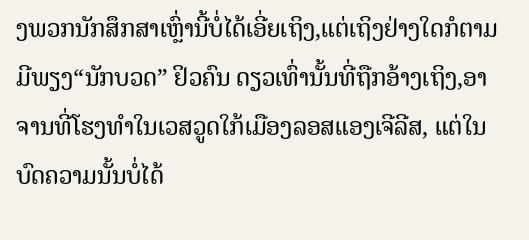ງພວກນັກສຶກສາເຫຼົ່ານີ້ບໍ່ໄດ້ເອີ່ຍເຖິງ,ແຕ່ເຖິງຢ່າງໃດກໍຕາມມີພຽງ“ນັກບວດ” ຢິວຄົນ ດຽວເທົ່ານັ້ນທີ່ຖືກອ້າງເຖິງ,ອາຈານທີ່ໂຮງທໍາໃນເວສວູດໃກ້ເມືອງລອສແອງເຈີລີສ, ແຕ່ໃນ ບົດຄວາມນັ້ນບໍ່ໄດ້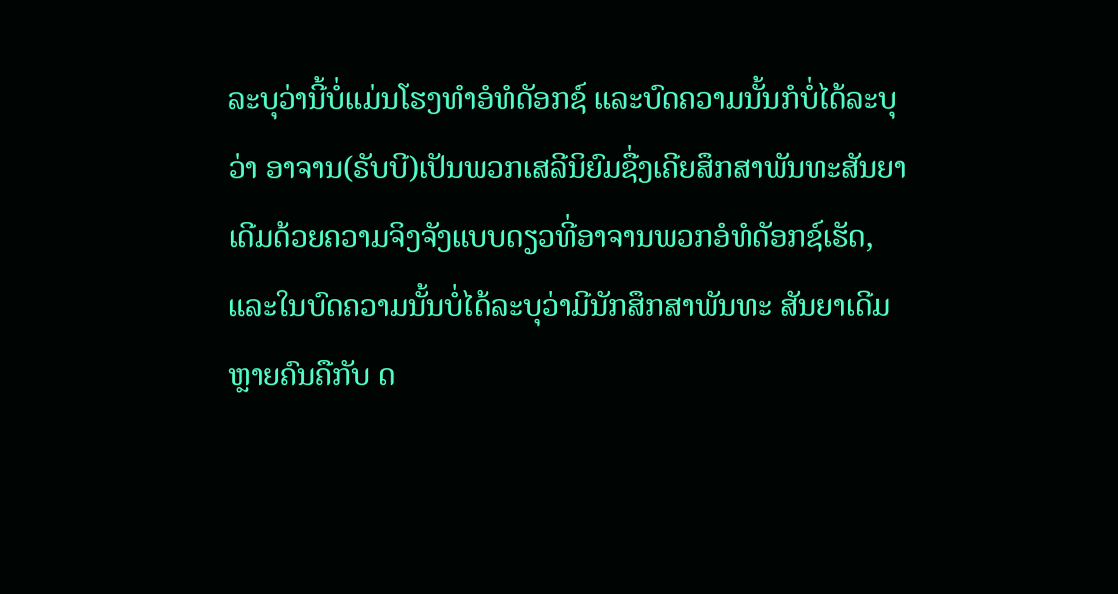ລະບຸວ່ານີ້ບໍ່ແມ່ນໂຮງທໍາອໍທໍດັອກຊ໌ ແລະບົດຄວາມນັ້ນກໍບໍ່ໄດ້ລະບຸວ່າ ອາຈານ(ຣັບບີ)ເປັນພວກເສລີນິຍົມຊື່ງເຄີຍສຶກສາພັນທະສັນຍາເດີມດ້ວຍຄວາມຈິງຈັງແບບດຽວທີ່ອາຈານພວກອໍທໍດັອກຊ໌ເຮັດ,ແລະໃນບົດຄວາມນັ້ນບໍ່ໄດ້ລະບຸວ່າມີນັກສຶກສາພັນທະ ສັນຍາເດີມຫຼາຍຄົນຄືກັບ ດ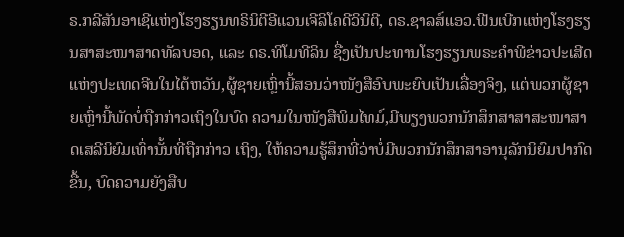ຣ.ກລີສັນອາເຊີແຫ່ງໂຮງຮຽນທຣິນິຕີອີແວນເຈີລິໂຄດີວິນິຕີ, ດຣ.ຊາລສ໌ແອວ.ຟີນເບີກແຫ່ງໂຮງຮຽນສາສະໜາສາດທັລບອດ, ແລະ ດຣ.ທິໂມທີລິນ ຊື່ງເປັນປະທານໂຮງຮຽນພຣະຄໍາພີຂ່າວປະເສີດແຫ່ງປະເທດຈີນໃນໄຕ້ຫວັນ,ຜູ້ຊາຍເຫຼົ່ານີ້ສອນວ່າໜັງສືອົບພະຍົບເປັນເລື່ອງຈິງ, ແຕ່ພວກຜູ້ຊາຍເຫຼົ່ານີ້ພັດບໍ່ຖືກກ່າວເຖິງໃນບົດ ຄວາມໃນໜັງສືພິມໄທມ໌,ມີພຽງພວກນັກສຶກສາສາສະໜາສາດເສລີນິຍົມເທົ່ານັ້ນທີ່ຖືກກ່າວ ເຖິງ, ໃຫ້ຄວາມຮູ້ສຶກທີ່ວ່າບໍ່ມີພວກນັກສຶກສາອານຸລັກນິຍົມປາກົດຂື້ນ, ບົດຄວາມຍັງສືບ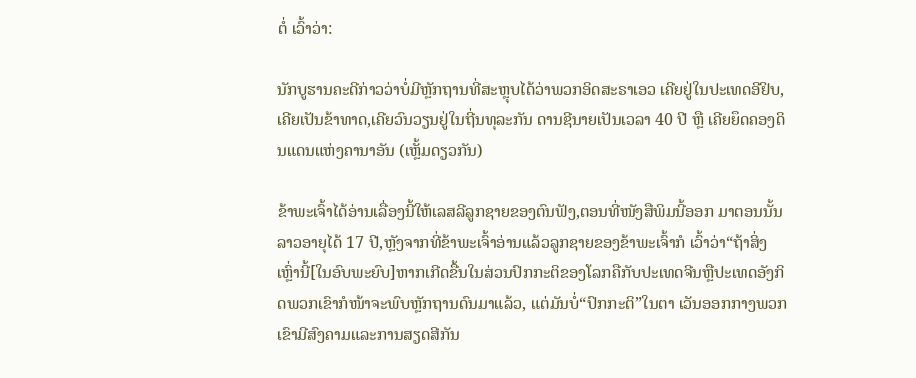ຕໍ່ ເວົ້າວ່າ:

ນັກບູຮານຄະດີກ່າວວ່າບໍ່ມີຫຼັກຖານທີ່ສະຫຼຸບໄດ້ວ່າພວກອິດສະຣາເອວ ເຄີຍຢູ່ໃນປະເທດອີຢິບ,ເຄີຍເປັນຂ້າທາດ,ເຄີຍວົນວຽນຢູ່ໃນຖີ່ນທຸລະກັນ ດານຊີນາຍເປັນເວລາ 40 ປີ ຫຼື ເຄີຍຍຶດຄອງດິນແດນແຫ່ງຄານາອັນ (ເຫຼັ້ມດຽວກັນ)

ຂ້າພະເຈົ້າໄດ້ອ່ານເລື່ອງນີ້ໃຫ້ເລສລີລູກຊາຍຂອງຕົນຟັງ,ຕອນທີ່ໜັງສືພິມນີ້ອອກ ມາຕອນນັ້ນລາວອາຍຸໄດ້ 17 ປີ,ຫຼັງຈາກທີ່ຂ້າພະເຈົ້າອ່ານແລ້ວລູກຊາຍຂອງຂ້າພະເຈົ້າກໍ ເວົ້າວ່າ“ຖ້າສິ່ງເຫຼົ່ານີ້[ໃນອົບພະຍົບ]ຫາກເກີດຂື້ນໃນສ່ວນປົກກະຕິຂອງໂລກຄືກັບປະເທດຈີນຫຼືປະເທດອັງກິດພວກເຂົາກໍໜ້າຈະພົບຫຼັກຖານດົນມາແລ້ວ, ແຕ່ມັນບໍ່“ປົກກະຕິ”ໃນຕາ ເວັນອອກກາງພວກເຂົາມີສົງຄາມແລະການສຽດສີກັນ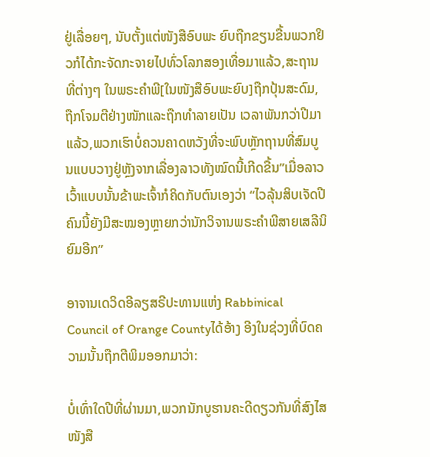ຢູ່ເລື່ອຍໆ, ນັບຕັ້ງແຕ່ໜັງສືອົບພະ ຍົບຖືກຂຽນຂື້ນພວກຢິວກໍໄດ້ກະຈັດກະຈາຍໄປທົ່ວໂລກສອງເທື່ອມາແລ້ວ,ສະຖານທີ່ຕ່າງໆ ໃນພຣະຄໍາພີ[ໃນໜັງສືອົບພະຍົບ]ຖືກປຸ້ນສະດົມ,ຖືກໂຈມຕີຢ່າງໜັກແລະຖືກທໍາລາຍເປັນ ເວລາພັນກວ່າປີມາແລ້ວ,ພວກເຮົາບໍ່ຄວນຄາດຫວັງທີ່ຈະພົບຫຼັກຖານທີ່ສົມບູນແບບວາງຢູ່ຫຼັງຈາກເລື່ອງລາວທັງໝົດນີ້ເກີດຂື້ນ”ເມື່ອລາວເວົ້າແບບນັ້ນຂ້າພະເຈົ້າກໍຄິດກັບຕົນເອງວ່າ “ໄວລຸ້ນສິບເຈັດປີຄົນນີ້ຍັງມີສະໝອງຫຼາຍກວ່ານັກວິຈານພຣະຄໍາພີສາຍເສລີນິຍົມອີກ”

ອາຈານເດວິດອີລຽສຣີປະທານແຫ່ງ Rabbinical Council of Orange Countyໄດ້ອ້າງ ອີງໃນຊ່ວງທີ່ບົດຄວາມນັ້ນຖືກຕີພິມອອກມາວ່າ:

ບໍ່ເທົ່າໃດປີທີ່ຜ່ານມາ,ພວກນັກບູຮານຄະດີດຽວກັນທີ່ສົງໄສໜັງສື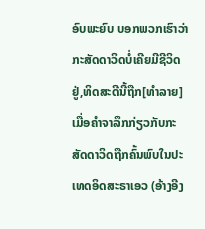ອົບພະຍົບ ບອກພວກເຮົາວ່າກະສັດດາວິດບໍ່ເຄີຍມີຊີວິດຢູ່,ທິດສະດີນີ້ຖືກ[ທໍາລາຍ] ເມື່ອຄໍາຈາລຶກກ່ຽວກັບກະສັດດາວິດຖືກຄົ້ນພົບໃນປະເທດອິດສະຣາເອວ (ອ້າງອີງ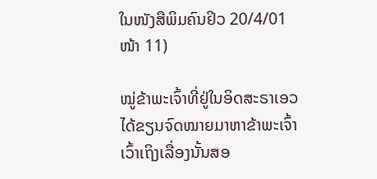ໃນໜັງສືພິມຄົນຢິວ 20/4/01 ໜ້າ 11)

ໝູ່ຂ້າພະເຈົ້າທີ່ຢູ່ໃນອິດສະຣາເອວໄດ້ຂຽນຈົດໝາຍມາຫາຂ້າພະເຈົ້າເວົ້າເຖິງເລື່ອງນັ້ນສອ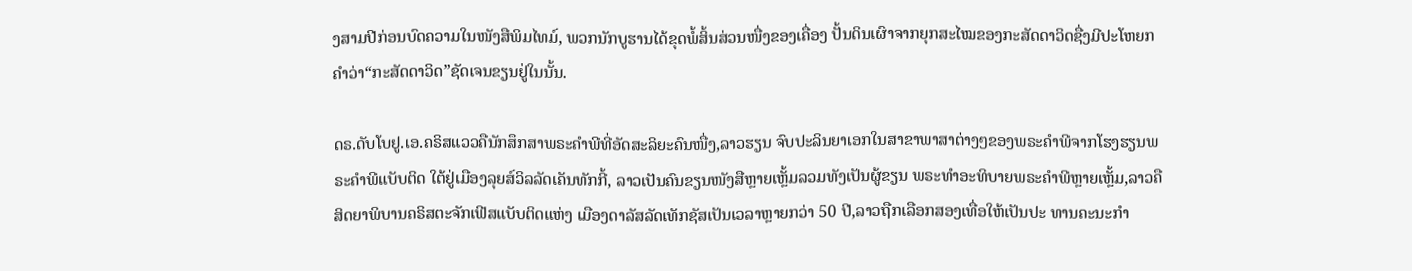ງສາມປີກ່ອນບົດຄວາມໃນໜັງສືພິມໄທມ໌, ພວກນັກບູຮານໄດ້ຂຸດພໍ້ສິ້ນສ່ວນໜື່ງຂອງເຄື່ອງ ປັ້ນດິນເຜົາຈາກຍຸກສະໄໝຂອງກະສັດດາວິດຊື່ງມີປະໂຫຍກຄໍາວ່າ“ກະສັດດາວິດ”ຊັດເຈນຂຽນຢູ່ໃນນັ້ນ.

ດຣ.ດັບໂບຢູ.ເອ.ຄຣິສແວວຄືນັກສຶກສາພຣະຄໍາພີທີ່ອັດສະລິຍະຄົນໜື່ງ,ລາວຮຽນ ຈົບປະລິນຍາເອກໃນສາຂາພາສາຕ່າງໆຂອງພຣະຄໍາພີຈາກໂຮງຮຽນພຣະຄໍາພີແບັບຕິດ ໃຕ້ຢູ່ເມືອງລຸຍສ໌ວິລລັດເຄັນທັກກີ້, ລາວເປັນຄົນຂຽນໜັງສືຫຼາຍເຫຼັ້ມລວມທັງເປັນຜູ້ຂຽນ ພຣະທໍາອະທິບາຍພຣະຄໍາພີຫຼາຍເຫຼັ້ມ,ລາວຄືສິດຍາພິບານຄຣິສຕະຈັກເຟີສແບັບຕິດແຫ່ງ ເມືອງດາລັສລັດເທັກຊັສເປັນເວລາຫຼາຍກວ່າ 50 ປີ,ລາວຖືກເລືອກສອງເທື່ອໃຫ້ເປັນປະ ທານຄະນະກໍາ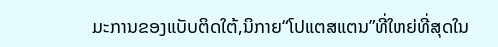ມະການຂອງແບັບຕິດໃຕ້,ນິກາຍ“ໂປແຕສແຕນ”ທີ່ໃຫຍ່ທີ່ສຸດໃນ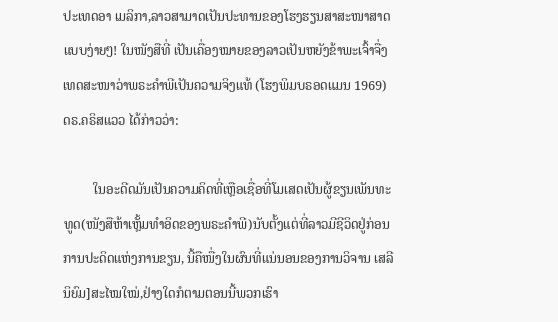ປະເທດອາ ເມລິກາ,ລາວສາມາດເປັນປະທານຂອງໂຮງຮຽນສາສະໜາສາດແບບງ່າຍໆ! ໃນໜັງສືທີ່ ເປັນເຄື່ອງໝາຍຂອງລາວເປັນຫຍັງຂ້າພະເຈົ້າຈື່ງເທດສະໜາວ່າພຣະຄໍາພີເປັນຄວາມຈິງແທ້ (ໂຮງພິມບຣອດແມນ 1969) ດຣ.ຄຣິສແວວ ໄດ້ກ່າວວ່າ:

         ໃນອະດີດມັນເປັນຄວາມຄິດທີ່ເຫຼືອເຊື່ອທີ່ໂມເສດເປັນຜູ້ຂຽນເພັນທະ ທູດ(ໜັງສືຫ້າເຫຼັ້ມທໍາອິດຂອງພຣະຄໍາພີ)ນັບຕັ້ງແຕ່ທີ່ລາວມີຊີວິດຢູ່ກ່ອນ ການປະດິດແຫ່ງການຂຽນ, ນີ້ຄືໜື່ງໃນຜົນທີ່ແນ່ນອນຂອງການວິຈານ ເສລີນິຍົມ]ສະໄໝໃໝ່,ຢ່າງໃດກໍຕາມຕອນນີ້ພວກເຮົາ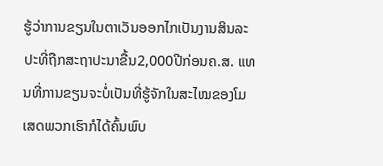ຮູ້ວ່າການຂຽນໃນຕາເວັນອອກໄກເປັນງານສິນລະປະທີ່ຖືກສະຖາປະນາຂື້ນ2,000ປີກ່ອນຄ.ສ. ແທນທີ່ການຂຽນຈະບໍ່ເປັນທີ່ຮູ້ຈັກໃນສະໄໝຂອງໂມເສດພວກເຮົາກໍໄດ້ຄົ້ນພົບ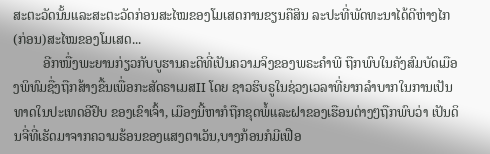ສະຕະວັດນັ້ນແລະສະຕະວັດກ່ອນສະໄໝຂອງໂມເສດການຂຽນຄືສິນ ລະປະທີ່ພັດທະນາໄດ້ດີຫ່າງໄກ(ກ່ອນ)ສະໄໝຂອງໂມເສດ...
         ອີກໜື່ງພະຍານກ່ຽວກັບບູຮານຄະດີທີ່ເປັນຄວາມຈິງຂອງພຣະຄໍາພີ ຖືກພົບໃນຄັງສົມບັດເມືອງພິທົມຊື່ງຖືກສ້າງຂື້ນເພື່ອກະສັດຣາເມສII ໂດຍ ຊາວຮິບຣູໃນຊ່ວງເວລາທີ່ຍາກລໍາບາກໃນການເປັນທາດໃນປະເທດອີຢິບ ຂອງເຂົາເຈົ້າ, ເມືອງນີ້ຫາກໍຖືກຂຸດພໍ້ແລະຝາຂອງເຮືອນຕ່າງໆຖືກພົບວ່າ ເປັນດິນຈີ່ທີ່ເຮັດມາຈາກຄວາມຮ້ອນຂອງແສງຕາເວັນ,ບາງກ້ອນກໍມີເຟືອ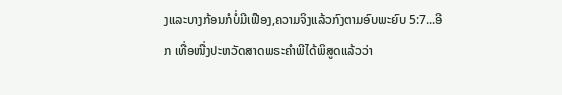ງແລະບາງກ້ອນກໍບໍ່ມີເຟືອງ,ຄວາມຈິງແລ້ວກົງຕາມອົບພະຍົບ 5:7...ອີກ ເທື່ອໜື່ງປະຫວັດສາດພຣະຄໍາພີໄດ້ພິສູດແລ້ວວ່າ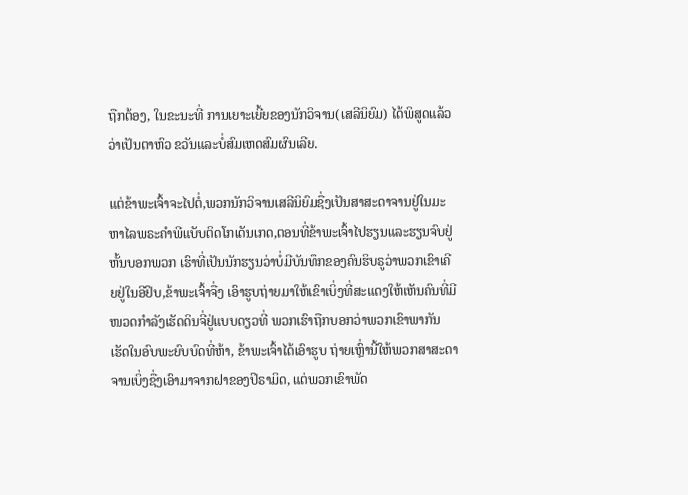ຖືກຕ້ອງ, ໃນຂະນະທີ່ ການເຍາະເຍີ້ຍຂອງນັກວິຈານ(ເສລີນິຍົມ) ໄດ້ພິສູດແລ້ວວ່າເປັນຕາຫົວ ຂວັນແລະບໍ່ສົມເຫດສົມຜົນເລີຍ.

ແຕ່ຂ້າພະເຈົ້າຈະໄປຕໍ່,ພວກນັກວິຈານເສລີນິຍົມຊື່ງເປັນສາສະດາຈານຢູ່ໃນມະຫາໄລພຣະຄໍາພີແບັບຕິດໂກເດັນເກດ,ຕອນທີ່ຂ້າພະເຈົ້າໄປຮຽນແລະຮຽນຈົບຢູ່ຫັ້ນບອກພວກ ເຮົາທີ່ເປັນນັກຮຽນວ່າບໍ່ມີບັນທຶກຂອງຄົນຮິບຣູວ່າພວກເຂົາເຄີຍຢູ່ໃນອີຢິບ,ຂ້າພະເຈົ້າຈື່ງ ເອົາຮູບຖ່າຍມາໃຫ້ເຂົາເບິ່ງທີ່ສະແດງໃຫ້ເຫັນຄົນທີ່ມີໜວດກໍາລັງເຮັດດິນຈີ່ຢູ່ແບບດຽວທີ່ ພວກເຮົາຖືກບອກວ່າພວກເຂົາພາກັນເຮັດໃນອົບພະຍົບບົດທີ່ຫ້າ, ຂ້າພະເຈົ້າໄດ້ເອົາຮູບ ຖ່າຍເຫຼົ່ານີ້ໃຫ້ພວກສາສະດາຈານເບິ່ງຊື່ງເອົາມາຈາກຝາຂອງປິຣາມິດ, ແຕ່ພວກເຂົາພັດ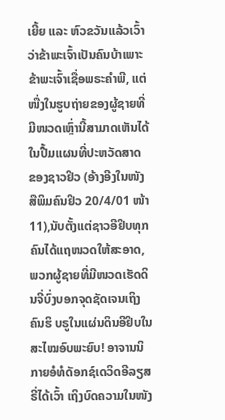ເຍີ້ຍ ແລະ ຫົວຂວັນແລ້ວເວົ້າວ່າຂ້າພະເຈົ້າເປັນຄົນບ້າເພາະຂ້າພະເຈົ້າເຊື່ອພຣະຄໍາພີ, ແຕ່ໜື່ງໃນຮູບຖ່າຍຂອງຜູ້ຊາຍທີ່ມີໜວດເຫຼົ່ານີ້ສາມາດເຫັນໄດ້ໃນປື້ມແຜນທີ່ປະຫວັດສາດ ຂອງຊາວຢິວ (ອ້າງອີງໃນໜັງສືພິມຄົນຢິວ 20/4/01 ໜ້າ 11),ນັບຕັ້ງແຕ່ຊາວອີຢິບທຸກ ຄົນໄດ້ແຖໜວດໃຫ້ສະອາດ,ພວກຜູ້ຊາຍທີ່ມີໜວດເຮັດດິນຈີ່ບົ່ງບອກຈຸດຊັດເຈນເຖິງຄົນຮິ ບຣູໃນແຜ່ນດິນອີຢິບໃນສະໄໝອົບພະຍົບ! ອາຈານນິກາຍອໍທໍດັອກຊ໌ເດວິດອີລຽສຣີ່ໄດ້ເວົ້າ ເຖິງບົດຄວາມໃນໜັງ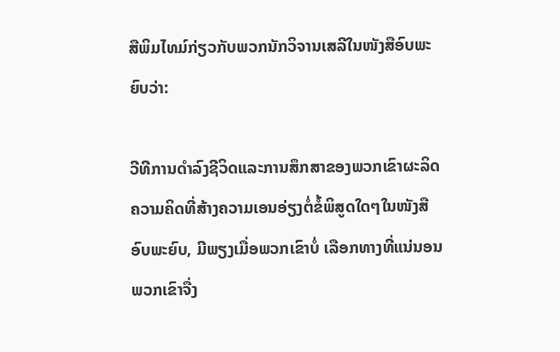ສືພິມໄທມ໌ກ່ຽວກັບພວກນັກວິຈານເສລີໃນໜັງສືອົບພະຍົບວ່າ:

ວີທີການດໍາລົງຊີວິດແລະການສຶກສາຂອງພວກເຂົາຜະລິດຄວາມຄິດທີ່ສ້າງຄວາມເອນອ່ຽງຕໍ່ຂໍ້ພິສູດໃດໆໃນໜັງສືອົບພະຍົບ, ມີພຽງເມື່ອພວກເຂົາບໍ່ ເລືອກທາງທີ່ແນ່ນອນພວກເຂົາຈື່ງ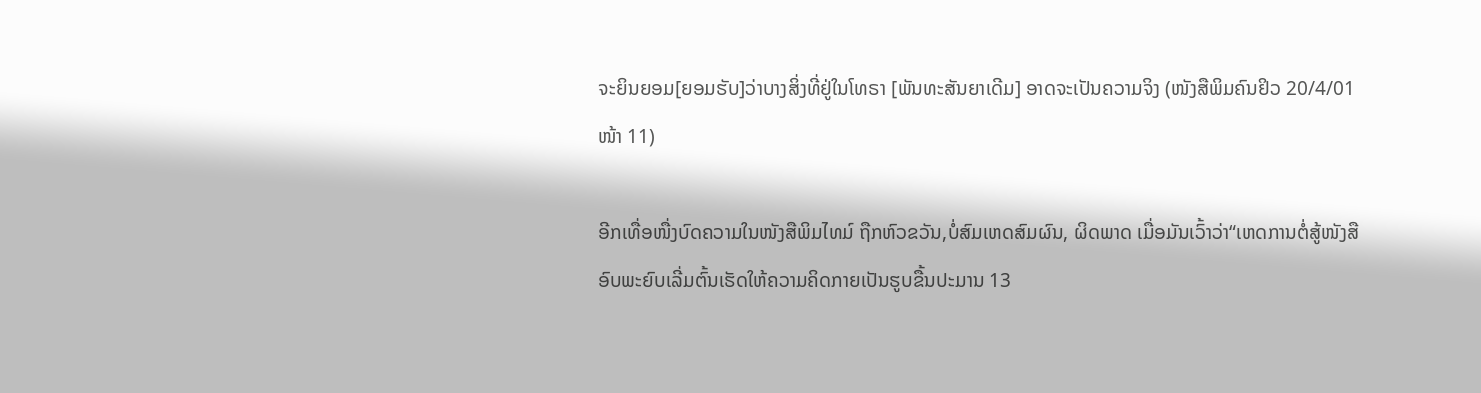ຈະຍິນຍອມ[ຍອມຮັບ]ວ່າບາງສິ່ງທີ່ຢູ່ໃນໂທຣາ [ພັນທະສັນຍາເດີມ] ອາດຈະເປັນຄວາມຈິງ (ໜັງສືພິມຄົນຢິວ 20/4/01 ໜ້າ 11)

ອີກເທື່ອໜື່ງບົດຄວາມໃນໜັງສືພິມໄທມ໌ ຖືກຫົວຂວັນ,ບໍ່ສົມເຫດສົມຜົນ, ຜິດພາດ ເມື່ອມັນເວົ້າວ່າ“ເຫດການຕໍ່ສູ້ໜັງສືອົບພະຍົບເລີ່ມຕົ້ນເຮັດໃຫ້ຄວາມຄິດກາຍເປັນຮູບຂື້ນປະມານ 13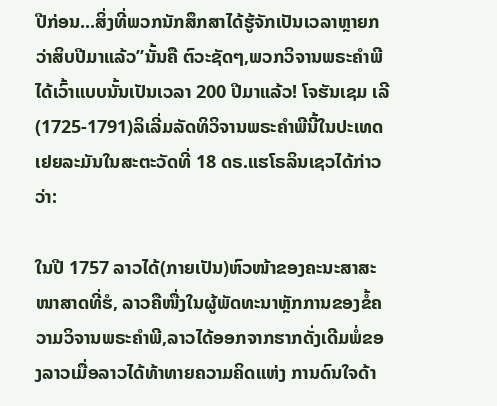ປີກ່ອນ...ສິ່ງທີ່ພວກນັກສຶກສາໄດ້ຮູ້ຈັກເປັນເວລາຫຼາຍກວ່າສິບປີມາແລ້ວ”ນັ້ນຄື ຕົວະຊັດໆ,ພວກວິຈານພຣະຄໍາພີໄດ້ເວົ້າແບບນັ້ນເປັນເວລາ 200 ປີມາແລ້ວ! ໂຈຮັນເຊມ ເລີ(1725-1791)ລິເລີ່ມລັດທິວິຈານພຣະຄໍາພີນີ້ໃນປະເທດເຢຍລະມັນໃນສະຕະວັດທີ່ 18 ດຣ.ແຮໂຣລິນເຊວໄດ້ກ່າວວ່າ:

ໃນປີ 1757 ລາວໄດ້(ກາຍເປັນ)ຫົວໜ້າຂອງຄະນະສາສະໜາສາດທີ່ຮໍ, ລາວຄືໜື່ງໃນຜູ້ພັດທະນາຫຼັກການຂອງຂໍ້ຄວາມວິຈານພຣະຄໍາພີ,ລາວໄດ້ອອກຈາກຮາກດັ່ງເດີມພໍ່ຂອງລາວເມື່ອລາວໄດ້ທ້າທາຍຄວາມຄິດແຫ່ງ ການດົນໃຈດ້າ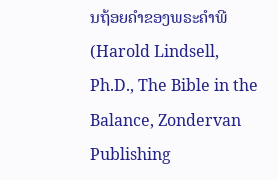ນຖ້ອຍຄໍາຂອງພຣະຄໍາພີ(Harold Lindsell, Ph.D., The Bible in the Balance, Zondervan Publishing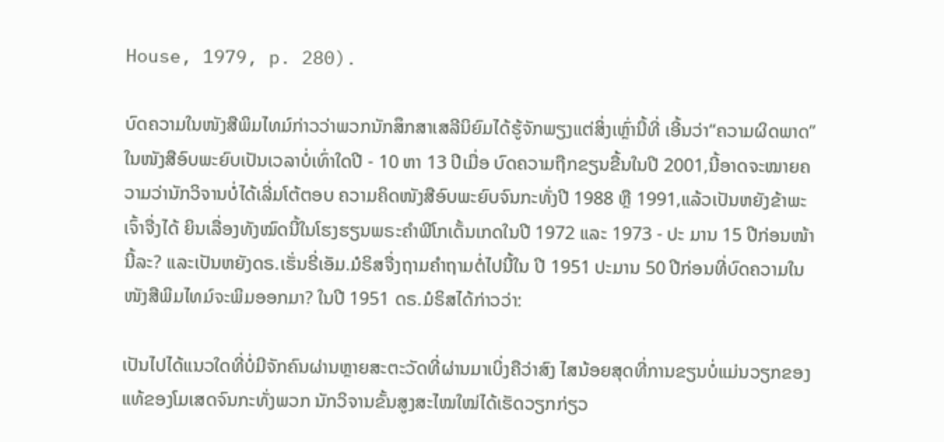House, 1979, p. 280).

ບົດຄວາມໃນໜັງສືພິມໄທມ໌ກ່າວວ່າພວກນັກສຶກສາເສລີນິຍົມໄດ້ຮູ້ຈັກພຽງແຕ່ສິ່ງເຫຼົ່ານີ້ທີ່ ເອີ້ນວ່າ“ຄວາມຜິດພາດ”ໃນໜັງສືອົບພະຍົບເປັນເວລາບໍ່ເທົ່າໃດປີ - 10 ຫາ 13 ປີເມື່ອ ບົດຄວາມຖືກຂຽນຂື້ນໃນປີ 2001,ນີ້ອາດຈະໝາຍຄວາມວ່ານັກວິຈານບໍ່ໄດ້ເລີ່ມໂຕ້ຕອບ ຄວາມຄິດໜັງສືອົບພະຍົບຈົນກະທັ່ງປີ 1988 ຫຼື 1991,ແລ້ວເປັນຫຍັງຂ້າພະເຈົ້າຈື່ງໄດ້ ຍິນເລື່ອງທັງໝົດນີ້ໃນໂຮງຮຽນພຣະຄໍາພີໂກເດັ້ນເກດໃນປີ 1972 ແລະ 1973 - ປະ ມານ 15 ປີກ່ອນໜ້ານີ້ລະ? ແລະເປັນຫຍັງດຣ.ເຮັ່ນຣີ່ເອັມ.ມໍຣິສຈື່ງຖາມຄໍາຖາມຕໍ່ໄປນີ້ໃນ ປີ 1951 ປະມານ 50 ປີກ່ອນທີ່ບົດຄວາມໃນໜັງສືພິມໄທມ໌ຈະພິມອອກມາ? ໃນປີ 1951 ດຣ.ມໍຣິສໄດ້ກ່າວວ່າ:

ເປັນໄປໄດ້ແນວໃດທີ່ບໍ່ມີຈັກຄົນຜ່ານຫຼາຍສະຕະວັດທີ່ຜ່ານມາເບິ່ງຄືວ່າສົງ ໄສນ້ອຍສຸດທີ່ການຂຽນບໍ່ແມ່ນວຽກຂອງແທ້ຂອງໂມເສດຈົນກະທັ່ງພວກ ນັກວິຈານຂັ້ນສູງສະໄໝໃໝ່ໄດ້ເຮັດວຽກກ່ຽວ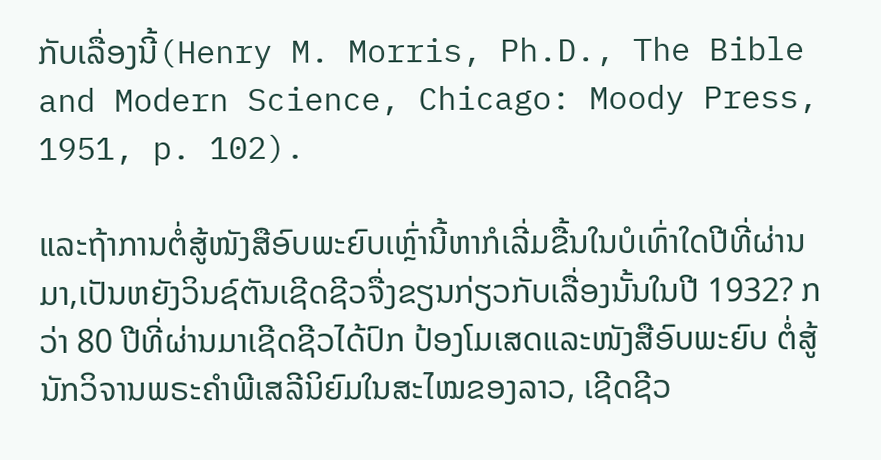ກັບເລື່ອງນີ້(Henry M. Morris, Ph.D., The Bible and Modern Science, Chicago: Moody Press, 1951, p. 102).

ແລະຖ້າການຕໍ່ສູ້ໜັງສືອົບພະຍົບເຫຼົ່ານີ້ຫາກໍເລີ່ມຂື້ນໃນບໍເທົ່າໃດປີທີ່ຜ່ານມາ,ເປັນຫຍັງວິນຊ໌ຕັນເຊີດຊີວຈື່ງຂຽນກ່ຽວກັບເລື່ອງນັ້ນໃນປີ 1932? ກວ່າ 80 ປີທີ່ຜ່ານມາເຊີດຊີວໄດ້ປົກ ປ້ອງໂມເສດແລະໜັງສືອົບພະຍົບ ຕໍ່ສູ້ນັກວິຈານພຣະຄໍາພີເສລີນິຍົມໃນສະໄໝຂອງລາວ, ເຊີດຊີວ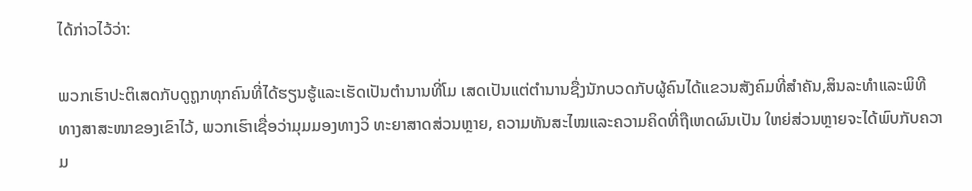ໄດ້ກ່າວໄວ້ວ່າ:

ພວກເຮົາປະຕິເສດກັບດູຖູກທຸກຄົນທີ່ໄດ້ຮຽນຮູ້ແລະເຮັດເປັນຕໍານານທີ່ໂມ ເສດເປັນແຕ່ຕໍານານຊື່ງນັກບວດກັບຜູ້ຄົນໄດ້ແຂວນສັງຄົມທີ່ສໍາຄັນ,ສິນລະທໍາແລະພິທີທາງສາສະໜາຂອງເຂົາໄວ້, ພວກເຮົາເຊື່ອວ່າມຸມມອງທາງວິ ທະຍາສາດສ່ວນຫຼາຍ, ຄວາມທັນສະໄໝແລະຄວາມຄິດທີ່ຖືເຫດຜົນເປັນ ໃຫຍ່ສ່ວນຫຼາຍຈະໄດ້ພົບກັບຄວາມ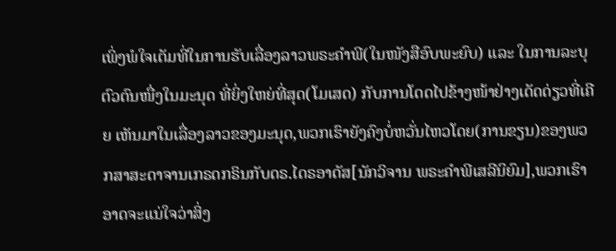ເພິ່ງພໍໃຈເຕັມທີ່ໃນການຮັບເລື່ອງລາວພຣະຄໍາພີ(ໃນໜັງສືອົບພະຍົບ) ແລະ ໃນການລະບຸຕົວຕົນໜື່ງໃນມະນຸດ ທີ່ຍິ່ງໃຫຍ່ທີ່ສຸດ(ໂມເສດ) ກັບການໂດດໄປຂ້າງໜ້າຢ່າງເດັດດ່ຽວທີ່ເຄີຍ ເຫັນມາໃນເລື່ອງລາວຂອງມະນຸດ,ພວກເຮົາຍັງຄົງບໍ່ຫວັ່ນໄຫວໂດຍ(ການຂຽນ)ຂອງພວກສາສະດາຈານເກຣດກຣິນກັບດຣ.ໄດຣອາດັສ[ນັກວິຈານ ພຣະຄໍາພີເສລີນິຍົມ],ພວກເຮົາອາດຈະແນ່ໃຈວ່າສິ່ງ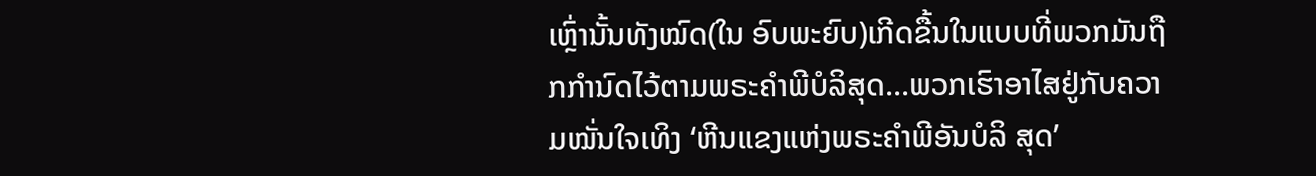ເຫຼົ່ານັ້ນທັງໝົດ(ໃນ ອົບພະຍົບ)ເກີດຂື້ນໃນແບບທີ່ພວກມັນຖືກກໍານົດໄວ້ຕາມພຣະຄໍາພີບໍລິສຸດ...ພວກເຮົາອາໄສຢູ່ກັບຄວາມໝັ່ນໃຈເທິງ ‘ຫີນແຂງແຫ່ງພຣະຄໍາພີອັນບໍລິ ສຸດ’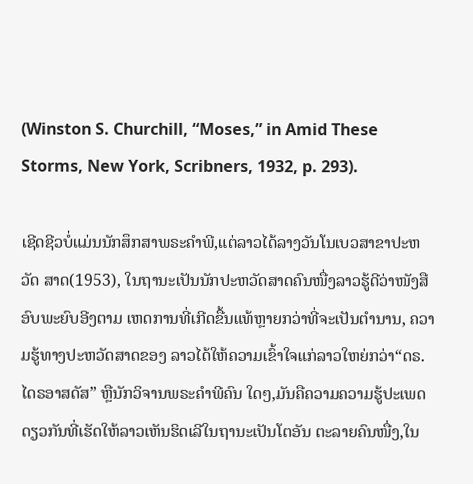(Winston S. Churchill, “Moses,” in Amid These Storms, New York, Scribners, 1932, p. 293).

ເຊີດຊີວບໍ່ແມ່ນນັກສຶກສາພຣະຄໍາພີ,ແຕ່ລາວໄດ້ລາງວັນໂນເບວສາຂາປະຫວັດ ສາດ(1953), ໃນຖານະເປັນນັກປະຫວັດສາດຄົນໜື່ງລາວຮູ້ດີວ່າໜັງສືອົບພະຍົບອີງຕາມ ເຫດການທີ່ເກີດຂື້ນແທ້ຫຼາຍກວ່າທີ່ຈະເປັນຕໍານານ, ຄວາມຮູ້ທາງປະຫວັດສາດຂອງ ລາວໄດ້ໃຫ້ຄວາມເຂົ້າໃຈແກ່ລາວໃຫຍ່ກວ່າ“ດຣ.ໄດຣອາສດັສ” ຫຼືນັກວິຈານພຣະຄໍາພີຄົນ ໃດໆ,ມັນຄືຄວາມຄວາມຮູ້ປະເພດດຽວກັນທີ່ເຮັດໃຫ້ລາວເຫັນຮິດເລີໃນຖານະເປັນໂຕອັນ ຕະລາຍຄົນໜື່ງ,ໃນ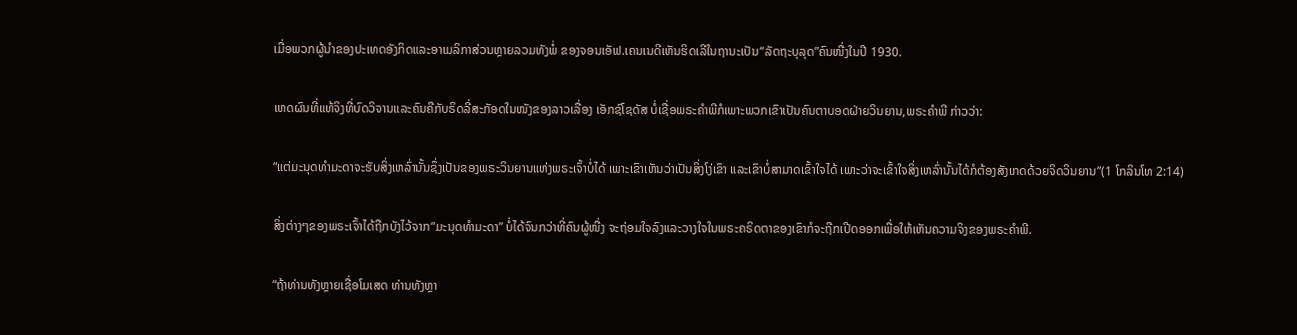ເມື່ອພວກຜູ້ນໍາຂອງປະເທດອັງກິດແລະອາເມລິກາສ່ວນຫຼາຍລວມທັງພໍ່ ຂອງຈອນເອັຟ.ເຄນເນດີເຫັນຮິດເລີໃນຖານະເປັນ“ລັດຖະບຸລຸດ”ຄົນໜື່ງໃນປີ 1930.

ເຫດຜົນທີ່ແທ້ຈິງທີ່ບົດວິຈານແລະຄົນຄືກັບຣິດລີ່ສະກັອດໃນໜັງຂອງລາວເລື່ອງ ເອັກຊ໌ໂຊດັສ ບໍ່ເຊື່ອພຣະຄໍາພີກໍເພາະພວກເຂົາເປັນຄົນຕາບອດຝ່າຍວິນຍານ,ພຣະຄໍາພີ ກ່າວວ່າ:

“ແຕ່ມະນຸດທຳມະດາຈະຮັບສິ່ງເຫລົ່ານັ້ນຊຶ່ງເປັນຂອງພຣະວິນຍານແຫ່ງພຣະເຈົ້າບໍ່ໄດ້ ເພາະເຂົາເຫັນວ່າເປັນສິ່ງໂງ່ເຂົາ ແລະເຂົາບໍ່ສາມາດເຂົ້າໃຈໄດ້ ເພາະວ່າຈະເຂົ້າໃຈສິ່ງເຫລົ່ານັ້ນໄດ້ກໍຕ້ອງສັງເກດດ້ວຍຈິດວິນຍານ”(1 ໂກລິນໂທ 2:14)

ສິ່ງຕ່າງໆຂອງພຣະເຈົ້າໄດ້ຖືກບັງໄວ້ຈາກ“ມະນຸດທໍາມະດາ” ບໍ່ໄດ້ຈົນກວ່າທີ່ຄົນຜູ້ໜື່ງ ຈະຖ່ອມໃຈລົງແລະວາງໃຈໃນພຣະຄຣິດຕາຂອງເຂົາກໍຈະຖືກເປີດອອກເພື່ອໃຫ້ເຫັນຄວາມຈິງຂອງພຣະຄໍາພີ.

“ຖ້າທ່ານທັງຫຼາຍເຊື່ອໂມເສດ ທ່ານທັງຫຼາ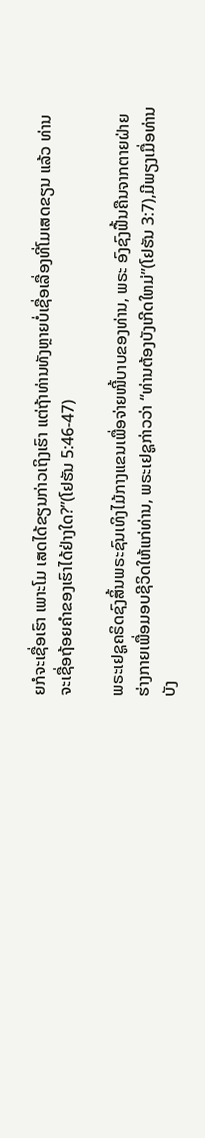ຍກໍຈະເຊື່ອເຮົາ ເພາະໂມ ເສດໄດ້ຂຽນກ່າວເຖິງເຮົາ ແຕ່ຖ້າທ່ານທັງຫຼາຍບໍ່ເຊື່ອເລື່ອງທີ່ໂມເສດຂຽນ ແລ້ວ ທ່ານຈະເຊື່ອຖ້ອຍຄໍາຂອງເຮົາໄດ້ຢ່າງໃດ?”(ໂຢຮັນ 5:46-47)

ພຣະເຢຊູຄຣິດຊົງສິ້ນພຣະຊົນເທິງໄມ້ກາງແຂນເພື່ອຈ່າຍໜີ້ບາບຂອງທ່ານ, ພຣະ ອົງຊົງຟື້ນຄືນຈາກຕາຍຝ່າຍຮ່າງກາຍເພື່ອມອບຊີວິດໃຫ້ແກ່ທ່ານ, ພຣະເຢຊູກ່າວວ່າ “ທ່ານຕ້ອງບັງເກີດໃຫມ່”(ໂຢຮັນ 3:7),ມີພຽງເມື່ອທ່ານບັງ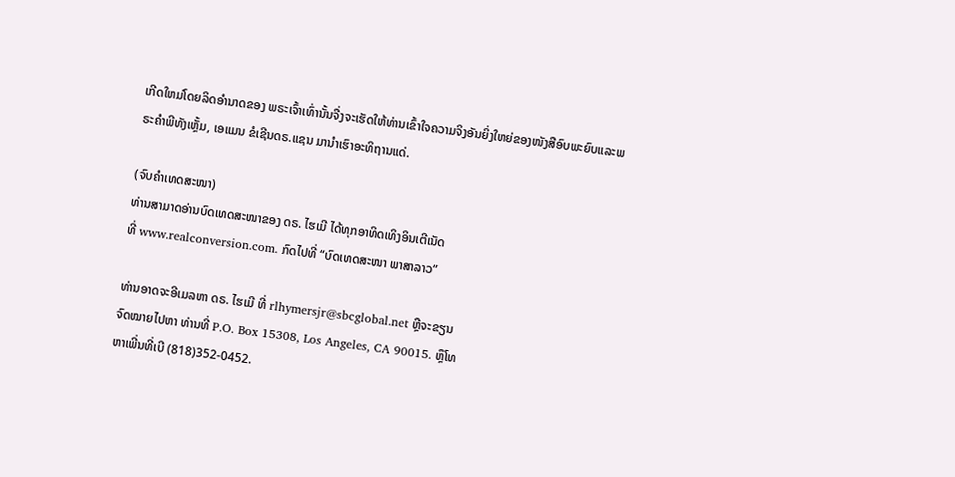ເກີດໃຫມ່ໂດຍລິດອໍານາດຂອງ ພຣະເຈົ້າເທົ່ານັ້ນຈື່ງຈະເຮັດໃຫ້ທ່ານເຂົ້າໃຈຄວາມຈິງອັນຍິ່ງໃຫຍ່ຂອງໜັງສືອົບພະຍົບແລະພຣະຄໍາພີທັງເຫຼັ້ມ, ເອແມນ ຂໍເຊີນດຣ.ແຊນ ມານໍາເຮົາອະທິຖານແດ່.

(ຈົບຄຳເທດສະໜາ)
ທ່ານສາມາດອ່ານບົດເທດສະໜາຂອງ ດຣ. ໄຮເມີ ໄດ້ທຸກອາທິດເທິງອິນເຕີເນັດ
ທີ່ www.realconversion.com. ກົດໄປທີ່ “ບົດເທດສະໜາ ພາສາລາວ”

ທ່ານອາດຈະອີເມລຫາ ດຣ. ໄຮເມີ ທີ່ rlhymersjr@sbcglobal.net ຫຼືຈະຂຽນ
ຈົດໝາຍໄປຫາ ທ່ານທີ່ P.O. Box 15308, Los Angeles, CA 90015. ຫຼຶໂທ
ຫາເພີ່ນທີ່ເບີ (818)352-0452.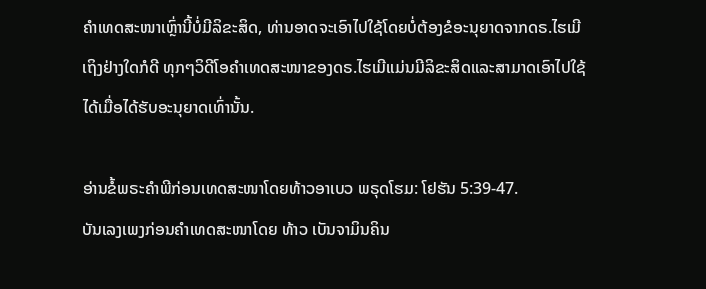ຄໍາເທດສະໜາເຫຼົ່ານີ້ບໍ່ມີລິຂະສິດ, ທ່ານອາດຈະເອົາໄປໃຊ້ໂດຍບໍ່ຕ້ອງຂໍອະນຸຍາດຈາກດຣ.ໄຮເມີ
ເຖິງຢ່າງໃດກໍດີ ທຸກໆວິດີໂອຄໍາເທດສະໜາຂອງດຣ.ໄຮເມີແມ່ນມີລິຂະສິດແລະສາມາດເອົາໄປໃຊ້
ໄດ້ເມື່ອໄດ້ຮັບອະນຸຍາດເທົ່ານັ້ນ.

ອ່ານຂໍ້ພຣະຄຳພີກ່ອນເທດສະໜາໂດຍທ້າວອາເບວ ພຣຸດໂຮມ: ໂຢຮັນ 5:39-47.
ບັນເລງເພງກ່ອນຄໍາເທດສະໜາໂດຍ ທ້າວ ເບັນຈາມິນຄິນ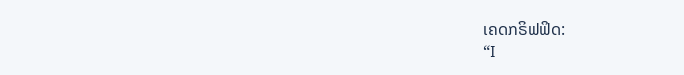ເຄດກຣິຟຟິດ:
“I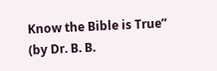Know the Bible is True” (by Dr. B. B.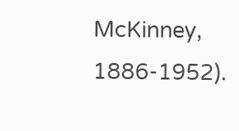McKinney, 1886-1952).